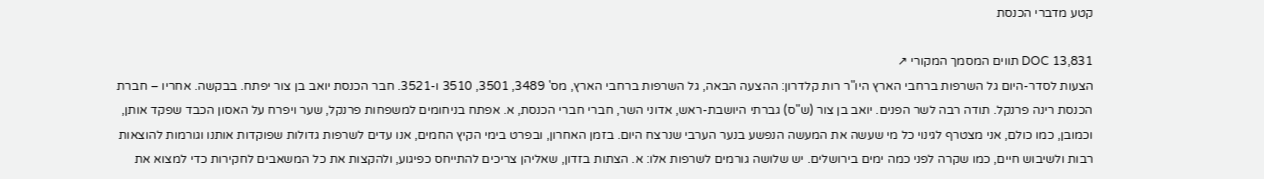קטע מדברי הכנסת

DOC 13,831 תווים המסמך המקורי ↗
הצעות לסדר-היום גל השרפות ברחבי הארץ היו"ר רות קלדרון: ההצעה הבאה, גל השרפות ברחבי הארץ, מס' 3489, 3501, 3510 ו-3521. חבר הכנסת יואב בן צור יפתח. בבקשה. אחריו – חברת הכנסת רינה פרנקל. תודה רבה לשר הפנים. יואב בן צור (ש"ס) גברתי היושבת-ראש, אדוני השר, חברי חברי הכנסת, א. אפתח בניחומים למשפחות פרנקל, שער ויפרח על האסון הכבד שפקד אותן, וכמובן, כמו כולם, אני מצטרף לגינוי כל מי שעשה את המעשה הנפשע בנער הערבי שנרצח היום. בזמן האחרון, ובפרט בימי הקיץ החמים, אנו עדים לשרפות גדולות שפוקדות אותנו וגורמות להוצאות רבות ולשיבוש חיים, כמו שקרה לפני כמה ימים בירושלים. יש שלושה גורמים לשרפות אלו: א. הצתות בזדון, שאליהן צריכים להתייחס כפיגוע, ולהקצות את כל המשאבים לחקירות כדי למצוא את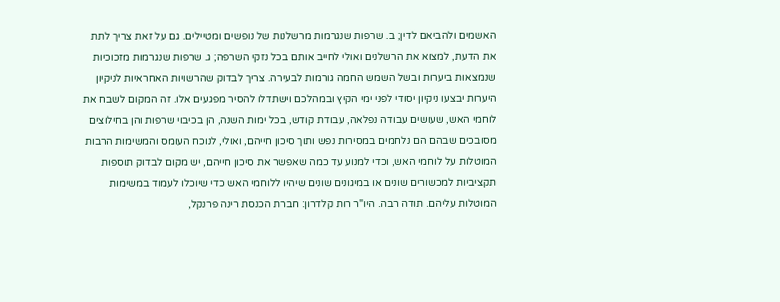האשמים ולהביאם לדין; ב. שרפות שנגרמות מרשלנות של נופשים ומטיילים. גם על זאת צריך לתת את הדעת, למצוא את הרשלנים ואולי לחייב אותם בכל נזקי השרפה; ג. שרפות שנגרמות מזכוכיות שנמצאות ביערות ובשל השמש החמה גורמות לבעירה. צריך לבדוק שהרשויות האחראיות לניקיון היערות יבצעו ניקיון יסודי לפני ימי הקיץ ובמהלכם וישתדלו להסיר מפגעים אלו. זה המקום לשבח את לוחמי האש, שעושים עבודה נפלאה, עבודת קודש, בכל ימות השנה, הן בכיבוי שרפות והן בחילוצים מסובכים שבהם הם נלחמים במסירות נפש ותוך סיכון חייהם, ואולי, לנוכח העומס והמשימות הרבות המוטלות על לוחמי האש, וכדי למנוע עד כמה שאפשר את סיכון חייהם, יש מקום לבדוק תוספות תקציביות למכשורים שונים או במיגונים שונים שיהיו ללוחמי האש כדי שיוכלו לעמוד במשימות המוטלות עליהם. תודה רבה. היו"ר רות קלדרון: חברת הכנסת רינה פרנקל,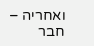ואחריה – חבר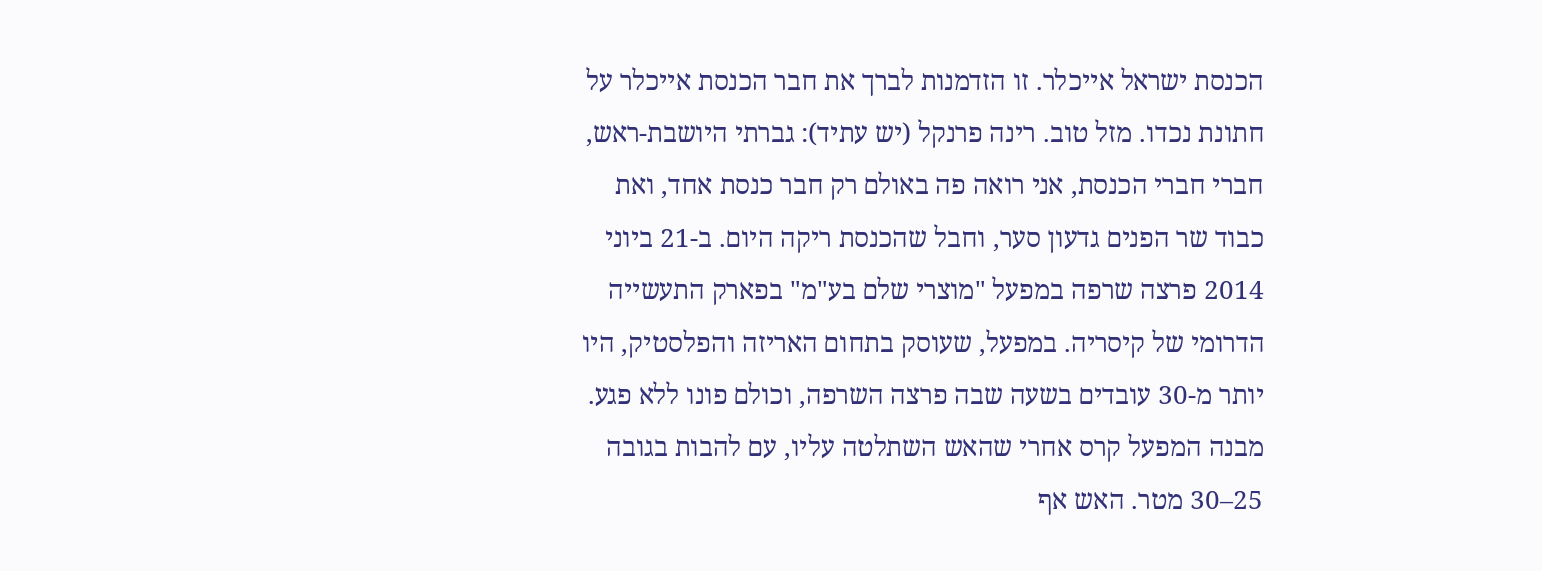הכנסת ישראל אייכלר. זו הזדמנות לברך את חבר הכנסת אייכלר על חתונת נכדו. מזל טוב. רינה פרנקל (יש עתיד): גברתי היושבת-ראש, חברי חברי הכנסת, אני רואה פה באולם רק חבר כנסת אחד, ואת כבוד שר הפנים גדעון סער, וחבל שהכנסת ריקה היום. ב-21 ביוני 2014 פרצה שרפה במפעל "מוצרי שלם בע"מ" בפארק התעשייה הדרומי של קיסריה. במפעל, שעוסק בתחום האריזה והפלסטיק, היו יותר מ-30 עובדים בשעה שבה פרצה השרפה, וכולם פונו ללא פגע. מבנה המפעל קרס אחרי שהאש השתלטה עליו, עם להבות בגובה 25–30 מטר. האש אף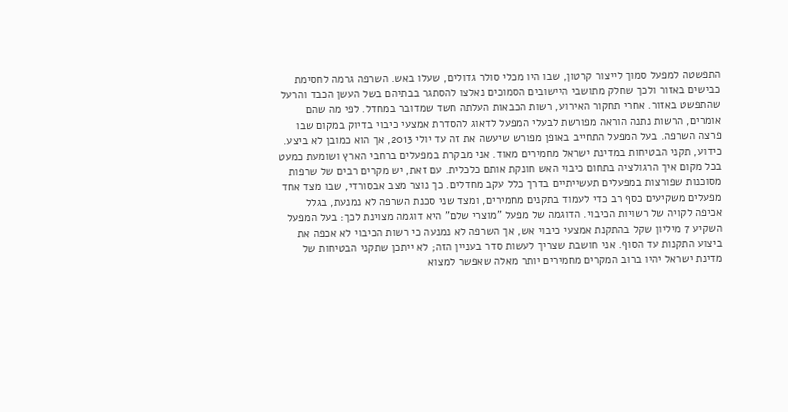התפשטה למפעל סמוך לייצור קרטון, שבו היו מכלי סולר גדולים, שעלו באש. השרפה גרמה לחסימת כבישים באזור ולכך שחלק מתושבי היישובים הסמוכים נאלצו להסתגר בבתיהם בשל העשן הכבד והרעל שהתפשט באזור. אחרי תחקור האירוע, רשות הכבאות העלתה חשד שמדובר במחדל. לפי מה שהם אומרים, הרשות נתנה הוראה מפורשת לבעלי המפעל לדאוג להסדרת אמצעי כיבוי בדיוק במקום שבו פרצה השרפה. בעל המפעל התחייב באופן מפורש שיעשה את זה עד יולי 2013, אך הוא כמובן לא ביצע. כידוע, תקני הבטיחות במדינת ישראל מחמירים מאוד. אני מבקרת במפעלים ברחבי הארץ ושומעת כמעט בכל מקום איך הרגולציה בתחום כיבוי האש חונקת אותם כלכלית. עם זאת, יש מקרים רבים של שרפות מסוכנות שפורצות במפעלים תעשייתיים בדרך כלל עקב מחדלים. כך נוצר מצב אבסורדי, שבו מצד אחד מפעלים משקיעים כסף רב כדי לעמוד בתקנים מחמירים, ומצד שני סכנת השרפה לא נמנעת, בגלל אכיפה לקויה של רשויות הכיבוי. הדוגמה של מפעל "מוצרי שלם" היא דוגמה מצוינת לכך: בעל המפעל השקיע 7 מיליון שקל בהתקנת אמצעי כיבוי אש, אך השרפה לא נמנעה כי רשות הכיבוי לא אכפה את ביצוע התקנות עד הסוף. אני חושבת שצריך לעשות סדר בעניין הזה; לא ייתכן שתקני הבטיחות של מדינת ישראל יהיו ברוב המקרים מחמירים יותר מאלה שאפשר למצוא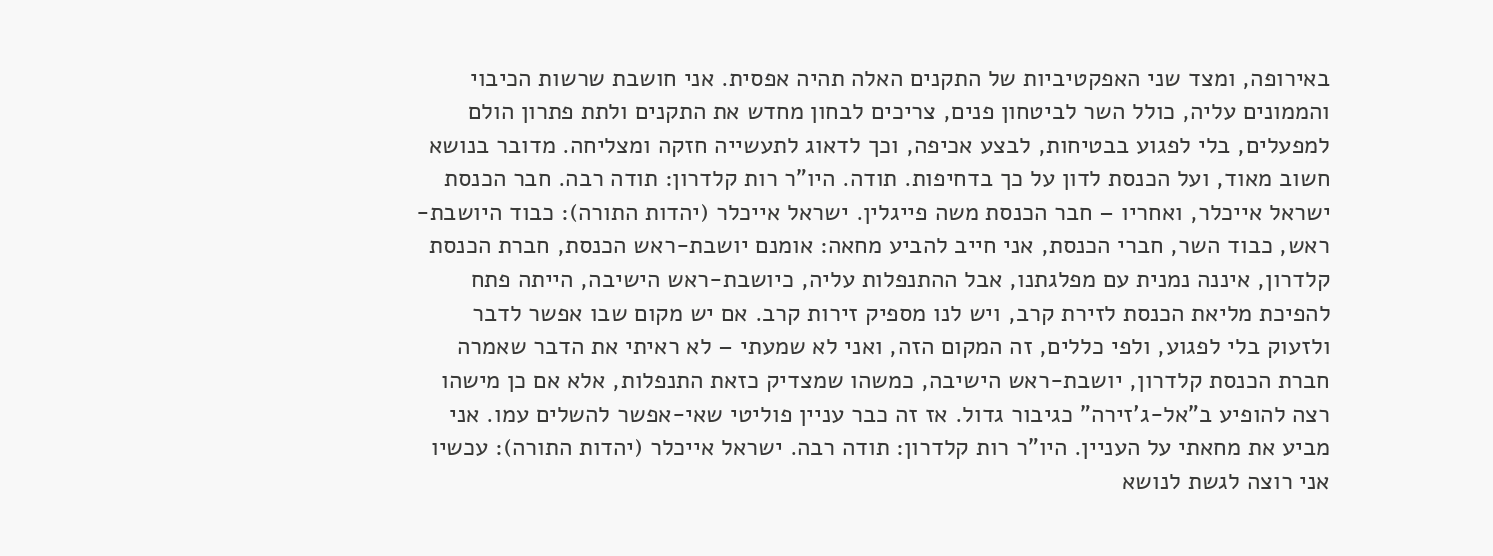באירופה, ומצד שני האפקטיביות של התקנים האלה תהיה אפסית. אני חושבת שרשות הכיבוי והממונים עליה, כולל השר לביטחון פנים, צריכים לבחון מחדש את התקנים ולתת פתרון הולם למפעלים, בלי לפגוע בבטיחות, לבצע אכיפה, וכך לדאוג לתעשייה חזקה ומצליחה. מדובר בנושא חשוב מאוד, ועל הכנסת לדון על כך בדחיפות. תודה. היו"ר רות קלדרון: תודה רבה. חבר הכנסת ישראל אייכלר, ואחריו – חבר הכנסת משה פייגלין. ישראל אייכלר (יהדות התורה): כבוד היושבת-ראש, כבוד השר, חברי הכנסת, אני חייב להביע מחאה: אומנם יושבת-ראש הכנסת, חברת הכנסת קלדרון, איננה נמנית עם מפלגתנו, אבל ההתנפלות עליה, כיושבת-ראש הישיבה, הייתה פתח להפיכת מליאת הכנסת לזירת קרב, ויש לנו מספיק זירות קרב. אם יש מקום שבו אפשר לדבר ולזעוק בלי לפגוע, ולפי כללים, זה המקום הזה, ואני לא שמעתי – לא ראיתי את הדבר שאמרה חברת הכנסת קלדרון, יושבת-ראש הישיבה, כמשהו שמצדיק כזאת התנפלות, אלא אם כן מישהו רצה להופיע ב"אל-ג'זירה" כגיבור גדול. אז זה כבר עניין פוליטי שאי-אפשר להשלים עמו. אני מביע את מחאתי על העניין. היו"ר רות קלדרון: תודה רבה. ישראל אייכלר (יהדות התורה): עכשיו אני רוצה לגשת לנושא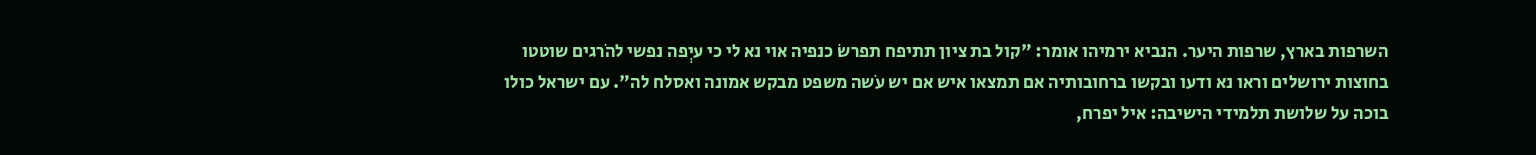השרפות בארץ, שרפות היער. הנביא ירמיהו אומר: "קול בת ציון תתיפח תפרשֹ כנפיה אוי נא לי כי עיְפה נפשי להֹרגים שוטטו בחוצות ירושלים וראו נא ודעו ובקשו ברחובותיה אם תמצאו איש אם יש עֹשה משפט מבקש אמונה ואסלח לה". עם ישראל כולו בוכה על שלושת תלמידי הישיבה: איל יפרח,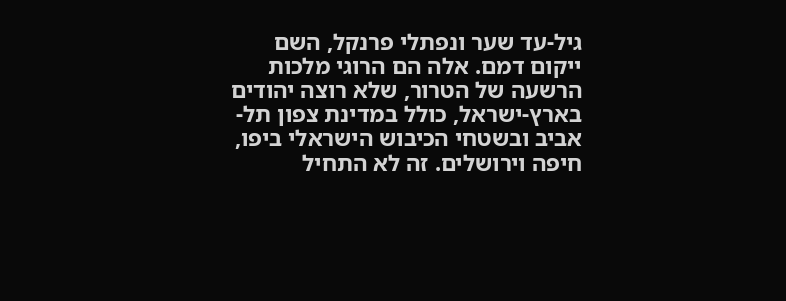גיל-עד שער ונפתלי פרנקל, השם ייקום דמם. אלה הם הרוגי מלכות הרשעה של הטרור, שלא רוצה יהודים בארץ-ישראל, כולל במדינת צפון תל-אביב ובשטחי הכיבוש הישראלי ביפו, חיפה וירושלים. זה לא התחיל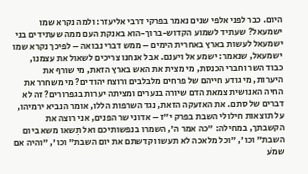היום. כבר לפני אלפי שנים נאמר בפרקי דרבי אליעזר: ולמה נקרא שמו ישמעאל? שעתיד לשמוע הקדוש-ברוך-הוא באנקת העם ממה שעתידים בני ישמעאל לעשות בארץ באחרית הימים – ממש דברי נבואה – לפיכך נקרא שמו ישמעאל, שנאמר: ישמע אל ויענם. אבל אנחנו צריכים לשאול את עצמנו, כבוד השר וחברי הכנסת, מי מצית את האש בארץ הזאת, מי שורף את היערות, מי גודע חייהם של פרחים מלבלבים ורוצח יהודים? מי משחרר את החיה האנושית צמאת הדם שיורה בנערים ומציתה יערות בגפרורים? זה לא דברים של סתם. את האזעקה הזאת, נגד השרפות הללו, אומר הנביא ירמיהו, על תוצאות חילולי השבת בפרק י"ז – אדוני שר הפנים, אני רוצה את הקשבתך, במחילה: "כה אמר ה', השמרו בנפשותיכם ואל תִשאו משא ביום השבת" וכו', "וכל מלאכה לא תעשו וקדשתם את יום השבת" וכו', "והיה אם שמֹע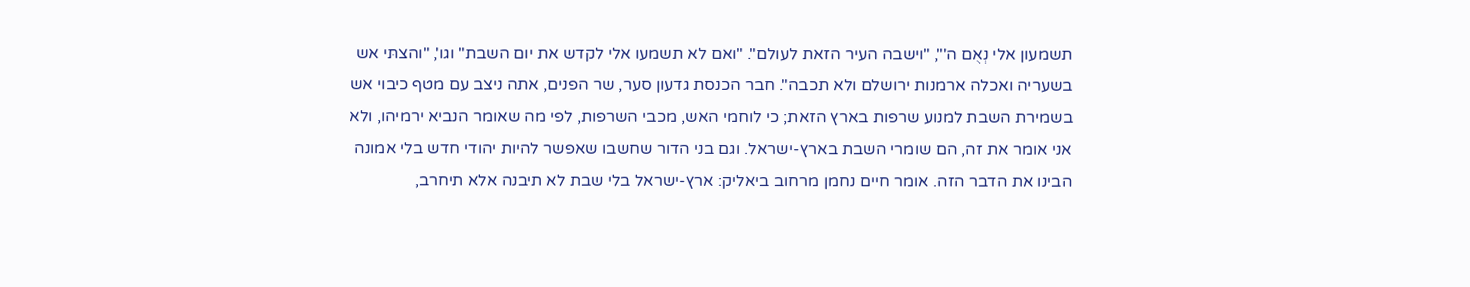תשמעון אלי נְאֻם ה'", "וישבה העיר הזאת לעולם". "ואם לא תשמעו אלי לקדש את יום השבת" וגו', "והצתּי אש בשעריה ואכלה ארמנות ירושלם ולא תכבה". חבר הכנסת גדעון סער, שר הפנים, אתה ניצב עם מטף כיבוי אש בשמירת השבת למנוע שרפות בארץ הזאת; כי לוחמי האש, מכבי השרפות, לפי מה שאומר הנביא ירמיהו, ולא אני אומר את זה, הם שומרי השבת בארץ-ישראל. וגם בני הדור שחשבו שאפשר להיות יהודי חדש בלי אמונה הבינו את הדבר הזה. אומר חיים נחמן מרחוב ביאליק: ארץ-ישראל בלי שבת לא תיבנה אלא תיחרב,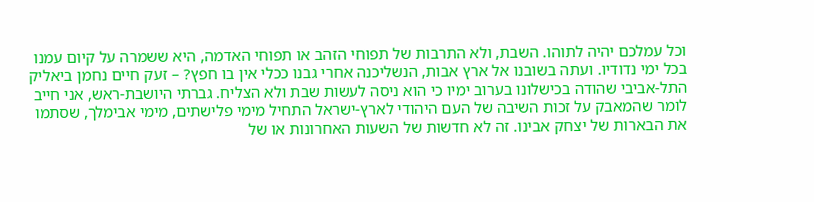וכל עמלכם יהיה לתוהו. השבת, ולא התרבות של תפוחי הזהב או תפוחי האדמה, היא ששמרה על קיום עמנו בכל ימי נדודיו. ועתה בשובנו אל ארץ אבות, הנשליכנה אחרי גבנו ככלי אין בו חפץ? – זעק חיים נחמן ביאליק התל-אביבי שהודה בכישלונו בערוב ימיו כי הוא ניסה לעשות שבת ולא הצליח. גברתי היושבת-ראש, אני חייב לומר שהמאבק על זכות השיבה של העם היהודי לארץ-ישראל התחיל מימי פלישתים, מימי אבימלך, שסתמו את הבארות של יצחק אבינו. זה לא חדשות של השעות האחרונות או של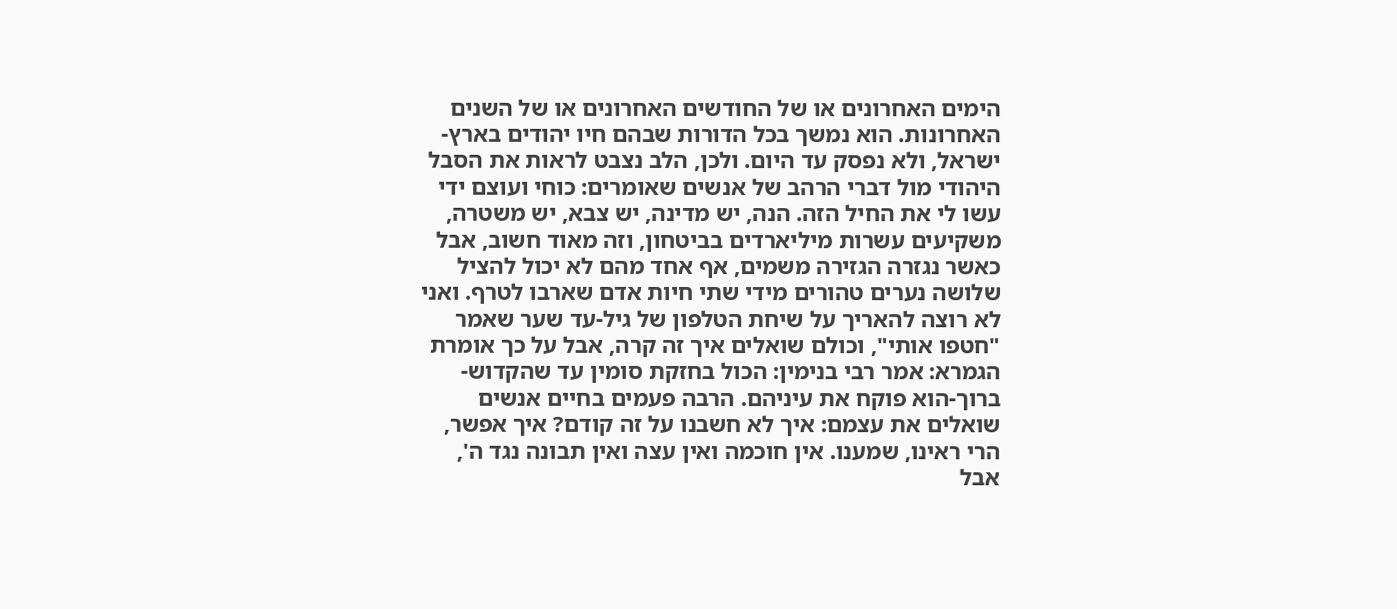הימים האחרונים או של החודשים האחרונים או של השנים האחרונות. הוא נמשך בכל הדורות שבהם חיו יהודים בארץ-ישראל, ולא נפסק עד היום. ולכן, הלב נצבט לראות את הסבל היהודי מול דברי הרהב של אנשים שאומרים: כוחי ועוצם ידי עשו לי את החיל הזה. הנה, יש מדינה, יש צבא, יש משטרה, משקיעים עשרות מיליארדים בביטחון, וזה מאוד חשוב, אבל כאשר נגזרה הגזירה משמים, אף אחד מהם לא יכול להציל שלושה נערים טהורים מידי שתי חיות אדם שארבו לטרף. ואני לא רוצה להאריך על שיחת הטלפון של גיל-עד שער שאמר "חטפו אותי", וכולם שואלים איך זה קרה, אבל על כך אומרת הגמרא: אמר רבי בנימין: הכול בחזקת סומין עד שהקדוש-ברוך-הוא פוקח את עיניהם. הרבה פעמים בחיים אנשים שואלים את עצמם: איך לא חשבנו על זה קודם? איך אפשר, הרי ראינו, שמענו. אין חוכמה ואין עצה ואין תבונה נגד ה', אבל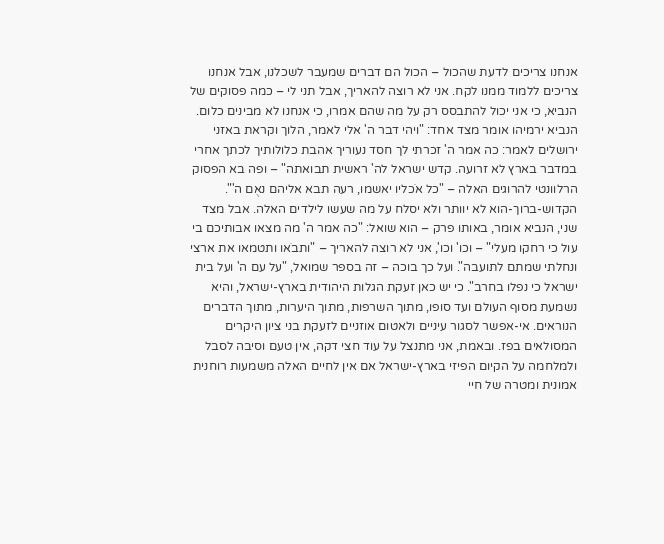אנחנו צריכים לדעת שהכול – הכול הם דברים שמעבר לשכלנו, אבל אנחנו צריכים ללמוד ממנו לקח. אני לא רוצה להאריך, אבל תני לי – כמה פסוקים של הנביא, כי אני יכול להתבסס רק על מה שהם אמרו, כי אנחנו לא מבינים כלום. הנביא ירמיהו אומר מצד אחד: "ויהי דבר ה' אלי לאמר, הלוך וקראת באזני ירושלים לאמר: כה אמר ה' זכרתי לך חסד נעוריך אהבת כלולותיך לכתך אחרי במדבר בארץ לא זרועה. קדש ישראל לה' ראשית תבואתה" – ופה בא הפסוק הרלוונטי להרוגים האלה – "כל אֹכליו יאשמו, רעה תבא אליהם נאֻם ה'". הקדוש-ברוך-הוא לא יוותר ולא יסלח על מה שעשו לילדים האלה. אבל מצד שני, הנביא אומר, באותו פרק – הוא שואל: "כה אמר ה' מה מצאו אבותיכם בי עול כי רחקו מעלי" – וכו' וכו', אני לא רוצה להאריך – "ותבֹאו ותטמאו את ארצי ונחלתי שמתם לתועבה". ועל כך בוכה – זה בספר שמואל, "על עם ה' ועל בית ישראל כי נפלו בחרב". כי יש כאן זעקת הגלות היהודית בארץ-ישראל, והיא נשמעת מסוף העולם ועד סופו, מתוך השרפות, מתוך היערות, מתוך הדברים הנוראים. אי-אפשר לסגור עיניים ולאטום אוזניים לזעקת בני ציון היקרים המסולאים בפז. ובאמת, אני מתנצל על עוד חצי דקה, אין טעם וסיבה לסבל ולמלחמה על הקיום הפיזי בארץ-ישראל אם אין לחיים האלה משמעות רוחנית אמונית ומטרה של חיי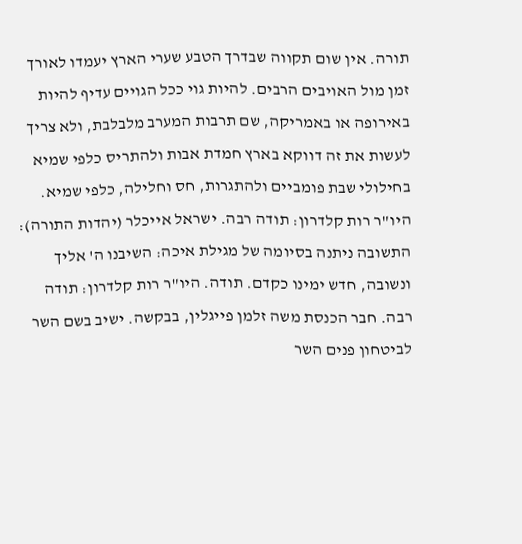תורה. אין שום תקווה שבדרך הטבע שערי הארץ יעמדו לאורך זמן מול האויבים הרבים. להיות גוי ככל הגויים עדיף להיות באירופה או באמריקה, שם תרבות המערב מלבלבת, ולא צריך לעשות את זה דווקא בארץ חמדת אבות ולהתריס כלפי שמיא בחילולי שבת פומביים ולהתגרות, חס וחלילה, כלפי שמיא. היו"ר רות קלדרון: תודה רבה. ישראל אייכלר (יהדות התורה): התשובה ניתנה בסיומה של מגילת איכה: השיבנו ה' אליך ונשובה, חדש ימינו כקדם. תודה. היו"ר רות קלדרון: תודה רבה. חבר הכנסת משה זלמן פייגלין, בבקשה. ישיב בשם השר לביטחון פנים השר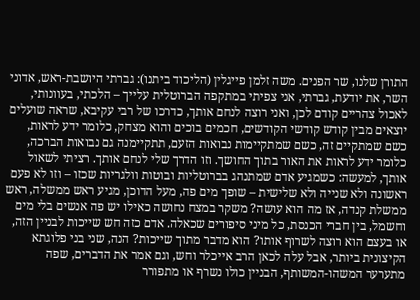התורן שלנו, שר הפנים. משה זלמן פייגלין (הליכוד ביתנו): גברתי היושבת-ראש, אדוני השר, את יודעת, גברתי, אני צפיתי במתקפה הברוטלית עלייך – הלכתי, בעוונותי, לאכול צהריים קודם לכן, ואני רוצה לנחם אותך, כדרכו של רבי עקיבא, שראה שועלים יוצאים מבין קודש קודשי הקודשים, חכמים בוכים והוא מצחק, כלומר ידע לראות, כשם שמתקיים זה, כשם שמתקיימות נבואות הזעם, תתקיימנה גם נבואות הברכה, כלומר ידע לראות את האור בתוך החושך. וזו הדרך שלי לנחם אותך. רציתי לשאול אותך, למעשה: כשמגיע אדם שמתנהג בברוטליות ובוטות וולגריות שכזו – וזו לא פעם ראשונה ולא שנייה ולא שלישית – שופך מים פה, מעל הדוכן, מגיע ראש ממשלה, ראש ממשלת קנדה, אז מה הוא עושה? משקר במצח נחושה כאילו יש פה אנשים בלי מים וחשמל, בין חברי הכנסת, כל מיני סיפורים שכאלה. אדם כזה חש שייכות לבניין הזה, או בעצם הוא רוצה לשרוף אותו? הוא מדבר מתוך שייכות? הנה, שני בני פלוגתא הקיצונית ביותר, אבל עלה לכאן הרב אייכלר וחש, וגם אמר את הדברים, שפה מתערער המשהו-המשותף, הבניין כולו נשרף או מתפורר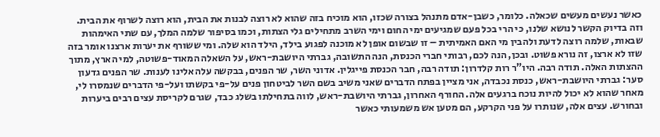כאשר נעשים מעשים שכאלה. כלומר, כשבן-אדם מתנהל בצורה שכזו, הוא מוכיח בזה שהוא לא רוצה לבנות את הבית, הוא רוצה לשרוף את הבית. וזה בדיוק הקשר לנושא שלנו, כי הרי בכל פעם שמגיעים ימי החום וימי השרב מתחילים גלי הצתות, וכמו בסיפור שלמה המלך, עם שתי האימהות שבאות, שלמה רוצה לדעת ולהבין מי האם האמיתית – זו שבשום אופן לא מוכנה לפגוע בילד, הילד הוא שלה. ומי ששורף את יערות ארצנו אומר בזה שזו לא ארצו, זה נורא פשוט. ובכן, הנה לכם, רבותי חברי הכנסת, הנה התשובה, גברתי היושבת-ראש, על השאלה המאוד-פשוטה, למי הארץ, מתוך ההצתות האלה. תודה רבה. היו"ר רות קלדרון: תודה רבה, חבר הכנסת פייגלין. אדוני השר, שר הפנים, בבקשה עלה אלינו לענות. שר הפנים גדעון סער: גברתי היושבת-ראש, כנסת נכבדה, אני מציין בפתח הדברים שאני משיב בשם השר לביטחון פנים על-פי בקשתו ועל-פי הדברים שנמסרו לי, מאחר שהוא לא יכול להיות נוכח ברגעים אלה. החורף האחרון, גברתי היושבת-ראש, לווה בתחילתו בשלג כבד, שגרם לקריסת עצים רבים ביערות ובחורש. עצים אלה, שנותרו על פני הקרקע, הם מטען אש משמעותי כאשר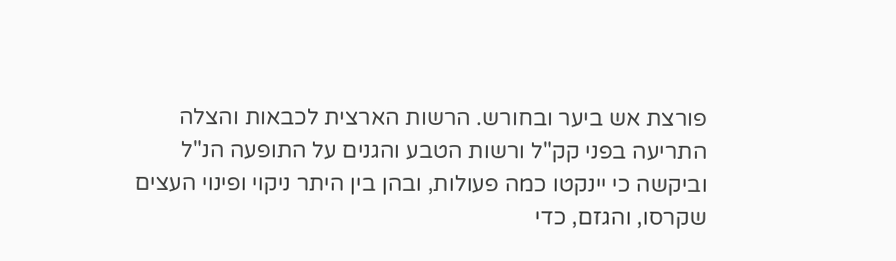פורצת אש ביער ובחורש. הרשות הארצית לכבאות והצלה התריעה בפני קק"ל ורשות הטבע והגנים על התופעה הנ"ל וביקשה כי יינקטו כמה פעולות, ובהן בין היתר ניקוי ופינוי העצים שקרסו, והגזם, כדי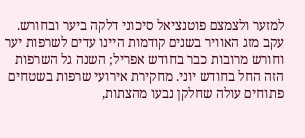למזער ולצמצם פוטנציאל סיכוני דלקה ביער ובחורש. עקב מזג האוויר בשנים קודמות היינו עדים לשרפות יער וחורש מרובות כבר בחודש אפריל; השנה גל השרפות הזה החל בחודש יוני. מחקירת אירועי שרפות בשטחים פתוחים עולה שחלקן נבעו מהצתות,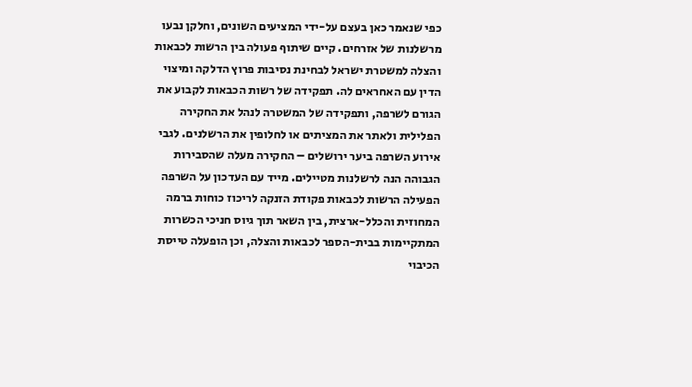כפי שנאמר כאן בעצם על-ידי המציעים השונים, וחלקן נבעו מרשלנות של אזרחים. קיים שיתוף פעולה בין הרשות לכבאות והצלה למשטרת ישראל לבחינת נסיבות פרוץ הדלקה ומיצוי הדין עם האחראים לה. תפקידה של רשות הכבאות לקבוע את הגורם לשרפה, ותפקידה של המשטרה לנהל את החקירה הפלילית ולאתר את המציתים או לחלופין את הרשלנים. לגבי אירוע השרפה ביער ירושלים – החקירה מעלה שהסבירות הגבוהה הנה לרשלנות מטיילים. מייד עם העדכון על השרפה הפעילה הרשות לכבאות פקודת הזנקה לריכוז כוחות ברמה המחוזית והכלל-ארצית, בין השאר תוך גיוס חניכי הכשרות המתקיימות בבית-הספר לכבאות והצלה, וכן הופעלה טייסת הכיבוי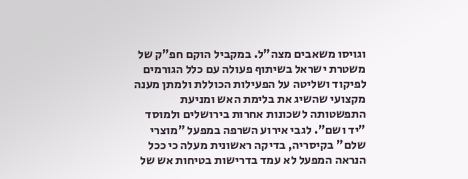וגויסו משאבים מצה"ל. במקביל הוקם חפ"ק של משטרת ישראל בשיתוף פעולה עם כלל הגורמים לפיקוד ושליטה על הפעילות הכוללת ולמתן מענה מקצועי שהשיג את בלימת האש ומניעת התפשטותה לשכונות אחרות בירושלים ולמוסד "יד ושם". לגבי אירוע השרפה במפעל "מוצרי שלם" בקיסריה, בדיקה ראשונית מעלה כי ככל הנראה המפעל לא עמד בדרישות בטיחות אש של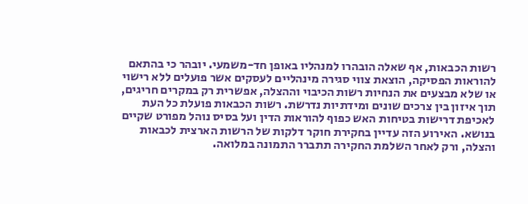רשות הכבאות, אף שאלה הובהרו למנהליו באופן חד-משמעי. יובהר כי בהתאם להוראות הפסיקה, הוצאת צווי סגירה מינהליים לעסקים אשר פועלים ללא רישוי או שלא מבצעים את הנחיות רשות הכיבוי וההצלה, אפשרית רק במקרים חריגים, תוך איזון בין צרכים שונים ומידתיות נדרשת. רשות הכבאות פועלת כל העת לאכיפת דרישות בטיחות האש כפוף להוראות הדין ועל בסיס נוהל מפורט שקיים בנושא. האירוע הזה עדיין בחקירת חוקר דלקות של הרשות הארצית לכבאות והצלה, ורק לאחר השלמת החקירה תתברר התמונה במלואה.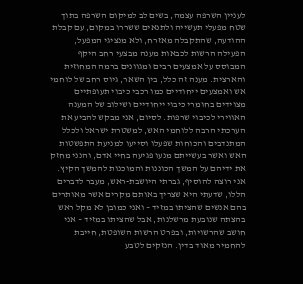לעניין השרפה עצמה, בשים לב למיקום השרפה בתוך שטח מפעלי תעשייה ולתנאים ששררו במקום, עם קבלת ההודעה, שהתקבלה מאזרח, ולא מנציגי המפעל, הפעילה הרשות לכבאות מענה מבצעי רחב היקף המבוסס על אמצעים רבים ומגוונים ברמה המחוזית והארצית. מענה זה כלל, בין השאר, גיוס רחב של לוחמי אש ואמצעים ייחודיים כמו רכבי כיבוי תעופתיים מצוידים בחומרי כיבוי ייחודיים ושילוב של המענה האווירי לכיבוי שרפות. לסיום, אני מבקש להביע את הערכתי הרבה ללוחמי האש, למשטרת ישראל ולכלל המתנדבים והכוחות שפעלו וסייעו למניעת התפשטות האש ואשר בעשייתם מנעו פגיעה בחיי אדם, והנני מחזק את ידיהם על המשך הכוננות והמוכנות להמשך הקיץ. אני רוצה להוסיף, גברתי היושבת-ראש, מעבר לדברים הללו, שדעתי היא שצריך באותם מקרים אשר מאותרים בהם אנשים שהציתו במזיד – ואני כמובן לא מקל ראש בהצתה שנובעת מרשלנות, אבל שהציתו במזיד – אני חושב שהרשויות, ובפרט הרשות השופטת, חייבת להחמיר מאוד בדין. הנזקים לטבע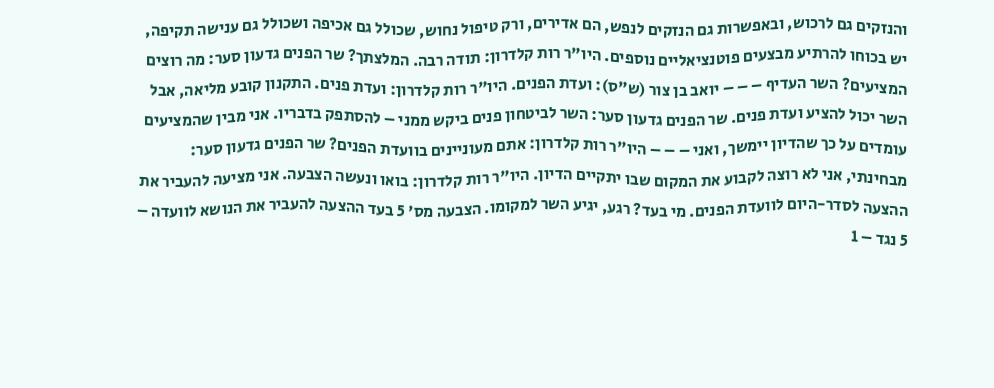והנזקים גם לרכוש, ובאפשרות גם הנזקים לנפש, הם אדירים, ורק טיפול נחוש, שכולל גם אכיפה ושכולל גם ענישה תקיפה, יש בכוחו להרתיע מבצעים פוטנציאליים נוספים. היו"ר רות קלדרון: תודה רבה. המלצתך? שר הפנים גדעון סער: מה רוצים המציעים? השר העדיף – – – יואב בן צור (ש"ס): ועדת הפנים. היו"ר רות קלדרון: ועדת פנים. התקנון קובע מליאה, אבל השר יכול להציע ועדת פנים. שר הפנים גדעון סער: השר לביטחון פנים ביקש ממני – להסתפק בדבריו. אני מבין שהמציעים עומדים על כך שהדיון יימשך, ואני – – – היו"ר רות קלדרון: אתם מעוניינים בוועדת הפנים? שר הפנים גדעון סער: מבחינתי, אני לא רוצה לקבוע את המקום שבו יתקיים הדיון. היו"ר רות קלדרון: בואו ונעשה הצבעה. אני מציעה להעביר את ההצעה לסדר-היום לוועדת הפנים. מי בעד? רגע, יגיע השר למקומו. הצבעה מס' 5 בעד ההצעה להעביר את הנושא לוועדה – 5 נגד – 1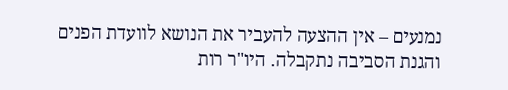נמנעים – אין ההצעה להעביר את הנושא לוועדת הפנים והגנת הסביבה נתקבלה. היו"ר רות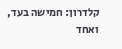קלדרון: חמישה בעד, ואחד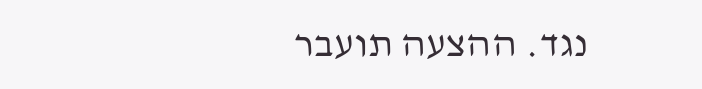נגד. ההצעה תועבר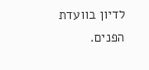לדיון בוועדת הפנים.